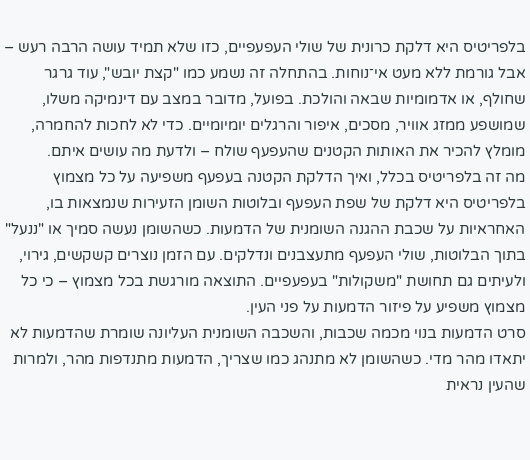בלפריטיס היא דלקת כרונית של שולי העפעפיים, כזו שלא תמיד עושה הרבה רעש – אבל גורמת ללא מעט אי־נוחות. בהתחלה זה נשמע כמו "קצת יובש", עוד גרגר שחולף, או אדמומיות שבאה והולכת. בפועל, מדובר במצב עם דינמיקה משלו, שמושפע ממזג אוויר, מסכים, איפור והרגלים יומיומיים. כדי לא לחכות להחמרה, מומלץ להכיר את האותות הקטנים שהעפעף שולח – ולדעת מה עושים איתם.
מה זה בלפריטיס בכלל, ואיך הדלקת הקטנה בעפעף משפיעה על כל מצמוץ
בלפריטיס היא דלקת של שפת העפעף ובלוטות השומן הזעירות שנמצאות בו, האחראיות על שכבת ההגנה השומנית של הדמעות. כשהשומן נעשה סמיך או "ננעל" בתוך הבלוטות, שולי העפעף מתעצבנים ונדלקים. עם הזמן נוצרים קשקשים, גירוי, ולעיתים גם תחושת "משקולות" בעפעפיים. התוצאה מורגשת בכל מצמוץ – כי כל מצמוץ משפיע על פיזור הדמעות על פני העין.
סרט הדמעות בנוי מכמה שכבות, והשכבה השומנית העליונה שומרת שהדמעות לא יתאדו מהר מדי. כשהשומן לא מתנהג כמו שצריך, הדמעות מתנדפות מהר, ולמרות שהעין נראית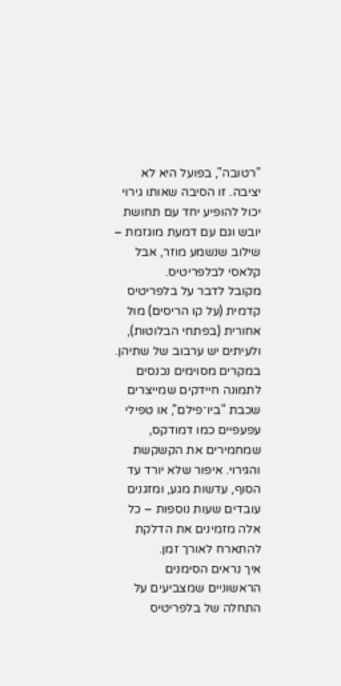"רטובה", בפועל היא לא יציבה. זו הסיבה שאותו גירוי יכול להופיע יחד עם תחושת יובש וגם עם דמעת מוגזמת – שילוב שנשמע מוזר, אבל קלאסי לבלפריטיס.
מקובל לדבר על בלפריטיס קדמית (על קו הריסים) מול אחורית (בפתחי הבלוטות), ולעיתים יש ערבוב של שתיהן. במקרים מסוימים נכנסים לתמונה חיידקים שמייצרים שכבת "ביו־פילם", או טפילי עפעפיים כמו דמודקס, שמחמירים את הקשקשת והגירוי. איפור שלא יורד עד הסוף, עדשות מגע, ומזגנים עובדים שעות נוספות – כל אלה מזמינים את הדלקת להתארח לאורך זמן.
איך נראים הסימנים הראשוניים שמצביעים על התחלה של בלפריטיס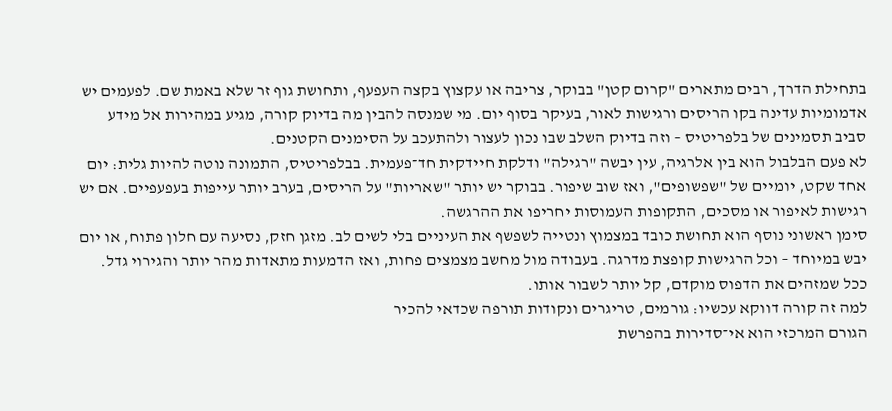בתחילת הדרך, רבים מתארים "קרום קטן" בבוקר, צריבה או עקצוץ בקצה העפעף, ותחושת גוף זר שלא באמת שם. לפעמים יש אדמומיות עדינה בקו הריסים ורגישות לאור, בעיקר בסוף יום. מי שמנסה להבין מה בדיוק קורה, מגיע במהירות אל מידע סביב תסמינים של בלפריטיס – וזה בדיוק השלב שבו נכון לעצור ולהתעכב על הסימנים הקטנים.
לא פעם הבלבול הוא בין אלרגיה, עין יבשה "רגילה" ודלקת חיידקית חד־פעמית. בבלפריטיס, התמונה נוטה להיות גלית: יום אחד שקט, יומיים של "שפשופים", ואז שוב שיפור. בבוקר יש יותר "שאריות" על הריסים, בערב יותר עייפות בעפעפיים. אם יש רגישות לאיפור או מסכים, התקופות העמוסות יחריפו את ההרגשה.
סימן ראשוני נוסף הוא תחושת כובד במצמוץ ונטייה לשפשף את העיניים בלי לשים לב. מזגן חזק, נסיעה עם חלון פתוח, או יום יבש במיוחד – וכל הרגישות קופצת מדרגה. בעבודה מול מחשב מצמצים פחות, ואז הדמעות מתאדות מהר יותר והגירוי גדל. ככל שמזהים את הדפוס מוקדם, קל יותר לשבור אותו.
למה זה קורה דווקא עכשיו: גורמים, טריגרים ונקודות תורפה שכדאי להכיר
הגורם המרכזי הוא אי־סדירות בהפרשת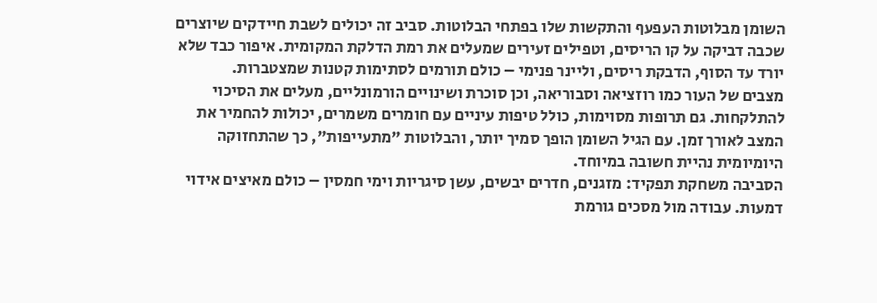השומן מבלוטות העפעף והתקשות שלו בפתחי הבלוטות. סביב זה יכולים לשבת חיידקים שיוצרים שכבה דביקה על קו הריסים, וטפילים זעירים שמעלים את רמת הדלקת המקומית. איפור כבד שלא יורד עד הסוף, הדבקת ריסים, וליינר פנימי – כולם תורמים לסתימות קטנות שמצטברות.
מצבים של העור כמו רוזציאה וסבוריאה, וכן סוכרת ושינויים הורמונליים, מעלים את הסיכוי להתלקחות. גם תרופות מסוימות, כולל טיפות עיניים עם חומרים משמרים, יכולות להחמיר את המצב לאורך זמן. עם הגיל השומן הופך סמיך יותר, והבלוטות "מתעייפות", כך שהתחזוקה היומיומית נהיית חשובה במיוחד.
הסביבה משחקת תפקיד: מזגנים, חדרים יבשים, עשן סיגריות וימי חמסין – כולם מאיצים אידוי דמעות. עבודה מול מסכים גורמת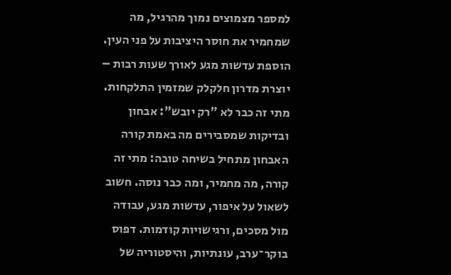למספר מצמוצים נמוך מהרגיל, מה שמחמיר את חוסר היציבות על פני העין. הוספת עדשות מגע לאורך שעות רבות – יוצרת מדרון חלקלק שמזמין התלקחות.
מתי זה כבר לא "רק יובש": אבחון ובדיקות שמסבירים מה באמת קורה
האבחון מתחיל בשיחה טובה: מתי זה קורה, מה מחמיר, ומה כבר נוסה. חשוב לשאול על איפור, עדשות מגע, עבודה מול מסכים, ורגישויות קודמות. דפוס בוקר־ערב, עונתיות, והיסטוריה של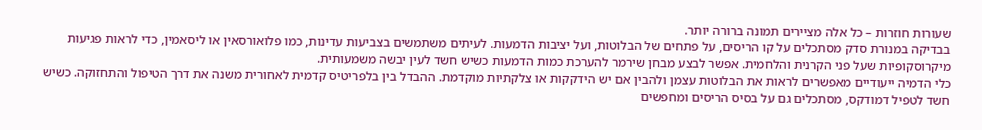שעורות חוזרות – כל אלה מציירים תמונה ברורה יותר.
בבדיקה במנורת סדק מסתכלים על קו הריסים, על פתחים של הבלוטות, ועל יציבות הדמעות. לעיתים משתמשים בצביעות עדינות, כמו פלואורסאין או ליסאמין, כדי לראות פגיעות מיקרוסקופיות שעל פני הקרנית והלחמית. אפשר לבצע מבחן שירמר להערכת כמות הדמעות כשיש חשד לעין יבשה משמעותית.
כלי הדמיה ייעודיים מאפשרים לראות את הבלוטות עצמן ולהבין אם יש הידקקות או צלקתיות מוקדמת. ההבדל בין בלפריטיס קדמית לאחורית משנה את דרך הטיפול והתחזוקה. כשיש חשד לטפיל דמודקס, מסתכלים גם על בסיס הריסים ומחפשים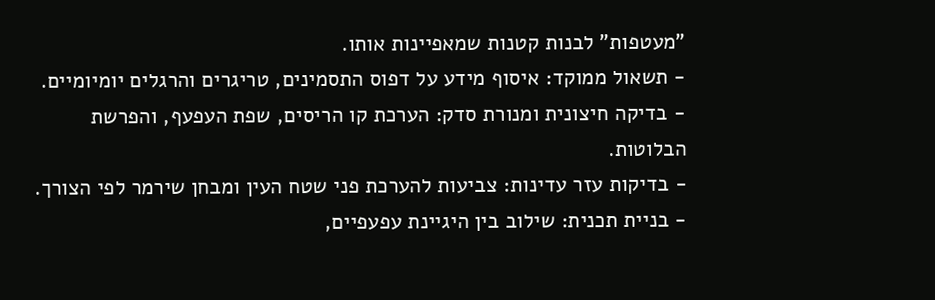"מעטפות" לבנות קטנות שמאפיינות אותו.
- תשאול ממוקד: איסוף מידע על דפוס התסמינים, טריגרים והרגלים יומיומיים.
- בדיקה חיצונית ומנורת סדק: הערכת קו הריסים, שפת העפעף, והפרשת הבלוטות.
- בדיקות עזר עדינות: צביעות להערכת פני שטח העין ומבחן שירמר לפי הצורך.
- בניית תכנית: שילוב בין היגיינת עפעפיים,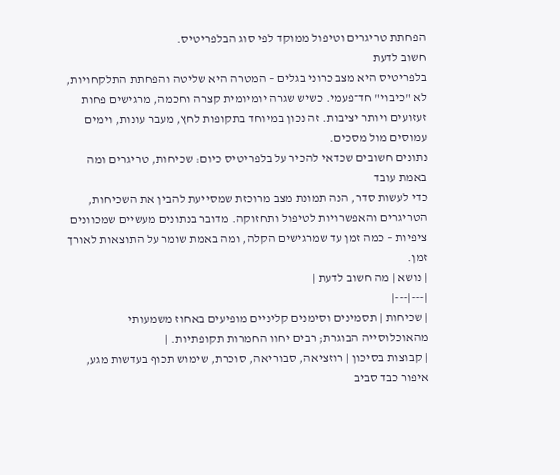הפחתת טריגרים וטיפול ממוקד לפי סוג הבלפריטיס.
חשוב לדעת
בלפריטיס היא מצב כרוני בגלים – המטרה היא שליטה והפחתת התלקחויות, לא "כיבוי" חד־פעמי. כשיש שגרה יומיומית קצרה וחכמה, מרגישים פחות זעזועים ויותר יציבות. זה נכון במיוחד בתקופות לחץ, מעבר עונות, וימים עמוסים מול מסכים.
נתונים חשובים שכדאי להכיר על בלפריטיס כיום: שכיחות, טריגרים ומה באמת עובד
כדי לעשות סדר, הנה תמונת מצב מרוכזת שמסייעת להבין את השכיחות, הטריגרים והאפשרויות לטיפול ותחזוקה. מדובר בנתונים מעשיים שמכוונים ציפיות – כמה זמן עד שמרגישים הקלה, ומה באמת שומר על התוצאות לאורך זמן.
| נושא | מה חשוב לדעת |
|---|---|
| שכיחות | תסמינים וסימנים קליניים מופיעים באחוז משמעותי מהאוכלוסייה הבוגרת; רבים יחוו החמרות תקופתיות. |
| קבוצות בסיכון | רוזציאה, סבוריאה, סוכרת, שימוש תכוף בעדשות מגע, איפור כבד סביב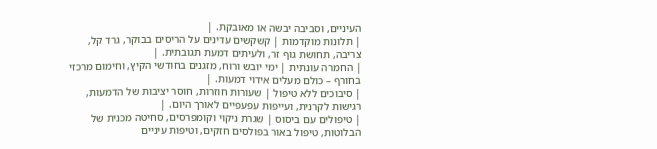העיניים, וסביבה יבשה או מאובקת. |
| תלונות מוקדמות | קשקשים עדינים על הריסים בבוקר, גרד קל, צריבה, תחושת גוף זר, ולעיתים דמעת תגובתית. |
| החמרה עונתית | ימי יובש ורוח, מזגנים בחודשי הקיץ, וחימום מרכזי בחורף – כולם מעלים אידוי דמעות. |
| סיבוכים ללא טיפול | שעורות חוזרות, חוסר יציבות של הדמעות, רגישות לקרנית, ועייפות עפעפיים לאורך היום. |
| טיפולים עם ביסוס | שגרת ניקוי וקומפרסים, סחיטה מכנית של הבלוטות, טיפול באור בפולסים חזקים, וטיפות עיניים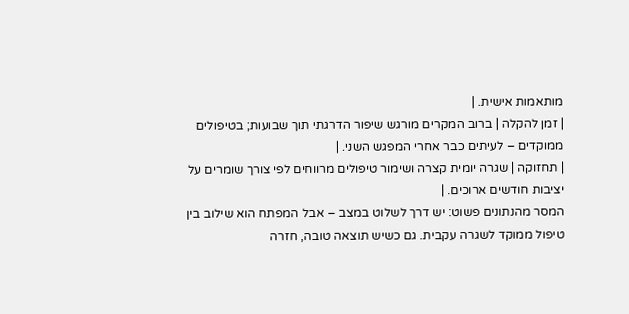מותאמות אישית. |
| זמן להקלה | ברוב המקרים מורגש שיפור הדרגתי תוך שבועות; בטיפולים ממוקדים – לעיתים כבר אחרי המפגש השני. |
| תחזוקה | שגרה יומית קצרה ושימור טיפולים מרווחים לפי צורך שומרים על יציבות חודשים ארוכים. |
המסר מהנתונים פשוט: יש דרך לשלוט במצב – אבל המפתח הוא שילוב בין טיפול ממוקד לשגרה עקבית. גם כשיש תוצאה טובה, חזרה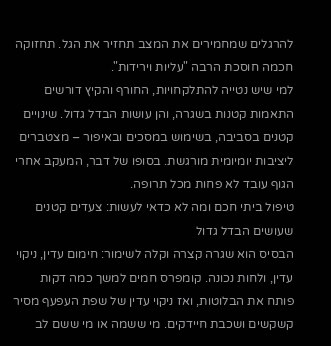להרגלים שמחמירים את המצב תחזיר את הגל. תחזוקה חכמה חוסכת הרבה "עליות וירידות".
למי שיש נטייה להתלקחויות, החורף והקיץ דורשים התאמות קטנות בשגרה, והן עושות הבדל גדול. שינויים קטנים בסביבה, בשימוש במסכים ובאיפור – מצטברים ליציבות יומיומית מורגשת. בסופו של דבר, המעקב אחרי הגוף עובד לא פחות מכל תרופה.
טיפול ביתי חכם ומה לא כדאי לעשות: צעדים קטנים שעושים הבדל גדול
הבסיס הוא שגרה קצרה וקלה לשימור: חימום עדין, ניקוי עדין, ולחות נכונה. קומפרס חמים למשך כמה דקות פותח את הבלוטות, ואז ניקוי עדין של שפת העפעף מסיר קשקשים ושכבת חיידקים. מי ששמה או מי ששם לב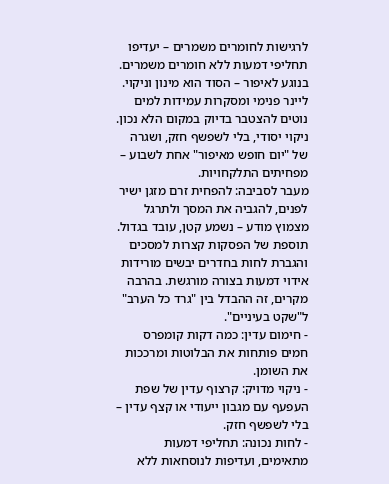לרגישות לחומרים משמרים – יעדיפו תחליפי דמעות ללא חומרים משמרים.
בנוגע לאיפור – הסוד הוא מינון וניקוי. ליינר פנימי ומסקרות עמידות למים נוטים להצטבר בדיוק במקום הלא נכון. ניקוי יסודי, בלי לשפשף חזק, ושגרה של "יום חופש מאיפור" אחת לשבוע – מפחיתים התלקחויות.
מעבר לסביבה: להפחית זרם מזגן ישיר לפנים, להגביה את המסך ולתרגל מצמוץ מודע – נשמע קטן, עובד בגדול. תוספת של הפסקות קצרות למסכים והגברת לחות בחדרים יבשים מורידות אידוי דמעות בצורה מורגשת. בהרבה מקרים, זה ההבדל בין "גרד כל הערב" ל"שקט בעיניים".
- חימום עדין: כמה דקות קומפרס חמים פותחות את הבלוטות ומרככות את השומן.
- ניקוי מדויק: קרצוף עדין של שפת העפעף עם מגבון ייעודי או קצף עדין – בלי לשפשף חזק.
- לחות נכונה: תחליפי דמעות מתאימים, ועדיפות לנוסחאות ללא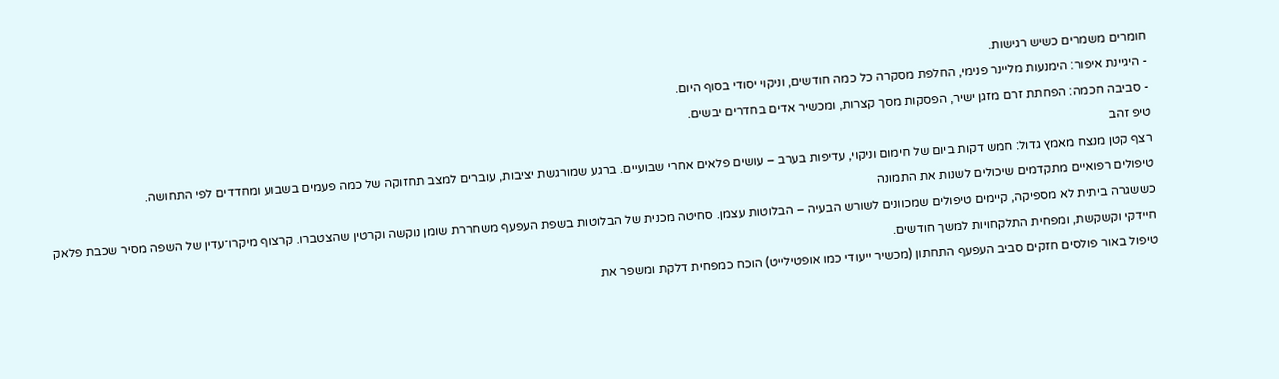חומרים משמרים כשיש רגישות.
- היגיינת איפור: הימנעות מליינר פנימי, החלפת מסקרה כל כמה חודשים, וניקוי יסודי בסוף היום.
- סביבה חכמה: הפחתת זרם מזגן ישיר, הפסקות מסך קצרות, ומכשיר אדים בחדרים יבשים.
טיפ זהב
רצף קטן מנצח מאמץ גדול: חמש דקות ביום של חימום וניקוי, עדיפות בערב – עושים פלאים אחרי שבועיים. ברגע שמורגשת יציבות, עוברים למצב תחזוקה של כמה פעמים בשבוע ומחדדים לפי התחושה.
טיפולים רפואיים מתקדמים שיכולים לשנות את התמונה
כששגרה ביתית לא מספיקה, קיימים טיפולים שמכוונים לשורש הבעיה – הבלוטות עצמן. סחיטה מכנית של הבלוטות בשפת העפעף משחררת שומן נוקשה וקרטין שהצטברו. קרצוף מיקרו־עדין של השפה מסיר שכבת פלאק חיידקי וקשקשת, ומפחית התלקחויות למשך חודשים.
טיפול באור פולסים חזקים סביב העפעף התחתון (מכשיר ייעודי כמו אופטילייט) הוכח כמפחית דלקת ומשפר את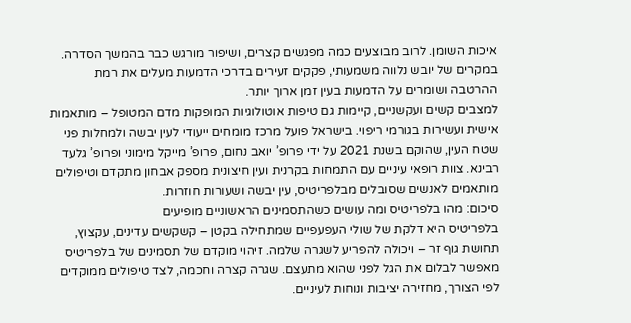איכות השומן. לרוב מבוצעים כמה מפגשים קצרים, ושיפור מורגש כבר בהמשך הסדרה. במקרים של יובש נלווה משמעותי, פקקים זעירים בדרכי הדמעות מעלים את רמת ההרטבה ושומרים על הדמעות בעין זמן ארוך יותר.
למצבים קשים ועקשניים, קיימות גם טיפות אוטולוגיות המופקות מדם המטופל – מותאמות אישית ועשירות בגורמי ריפוי. בישראל פועל מרכז מומחים ייעודי לעין יבשה ולמחלות פני שטח העין, שהוקם בשנת 2021 על ידי פרופ’ יואב נחום, פרופ’ מייקל מימוני ופרופ’ גלעד רבינא. צוות רופאי עיניים עם התמחות בקרנית ועין חיצונית מספק אבחון מתקדם וטיפולים מותאמים לאנשים שסובלים מבלפריטיס, עין יבשה ושעורות חוזרות.
סיכום: מהו בלפריטיס ומה עושים כשהתסמינים הראשוניים מופיעים
בלפריטיס היא דלקת של שולי העפעפיים שמתחילה בקטן – קשקשים עדינים, עקצוץ, תחושת גוף זר – ויכולה להפריע לשגרה שלמה. זיהוי מוקדם של תסמינים של בלפריטיס מאפשר לבלום את הגל לפני שהוא מתעצם. שגרה קצרה וחכמה, לצד טיפולים ממוקדים לפי הצורך, מחזירה יציבות ונוחות לעיניים.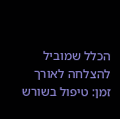הכלל שמוביל להצלחה לאורך זמן: טיפול בשורש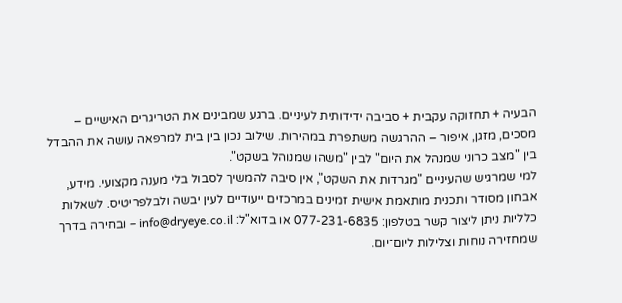הבעיה + תחזוקה עקבית + סביבה ידידותית לעיניים. ברגע שמבינים את הטריגרים האישיים – מסכים, מזגן, איפור – ההרגשה משתפרת במהירות. שילוב נכון בין בית למרפאה עושה את ההבדל בין "מצב כרוני שמנהל את היום" לבין "משהו שמנוהל בשקט".
למי שמרגיש שהעיניים "מגרדות את השקט", אין סיבה להמשיך לסבול בלי מענה מקצועי. מידע, אבחון מסודר ותכנית מותאמת אישית זמינים במרכזים ייעודיים לעין יבשה ולבלפריטיס. לשאלות כלליות ניתן ליצור קשר בטלפון: 077-231-6835 או בדוא"ל: info@dryeye.co.il – ובחירה בדרך שמחזירה נוחות וצלילות ליום־יום.